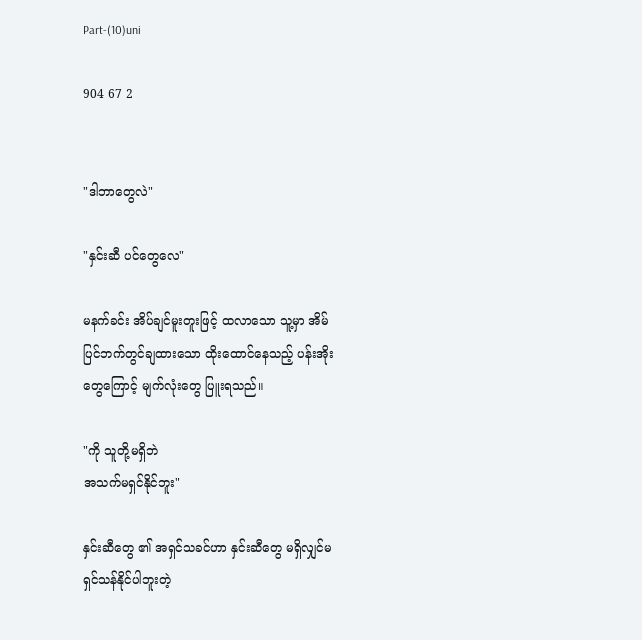Part-(10)uni

904 67 2


"ဒါဘာတွေလဲ"

"နှင်းဆီ ပင်တွေလေ"

မနက်ခင်း အိပ်ချင်မူးတူးဖြင့် ထလာသော သူ့မှာ အိမ်ပြင်ဘက်တွင်ချထားသော ထိုးထောင်နေသည့် ပန်းအိုးတွေကြောင့် မျက်လုံးတွေ ပြူးရသည်။

"ကို သူတို့မရှိဘဲ
အသက်မရှင်နိုင်ဘူး"

နှင်းဆီတွေ ၏ အရှင်သခင်ဟာ နှင်းဆီတွေ မရှိလျှင်မရှင်သန်နိုင်ပါဘူးတဲ့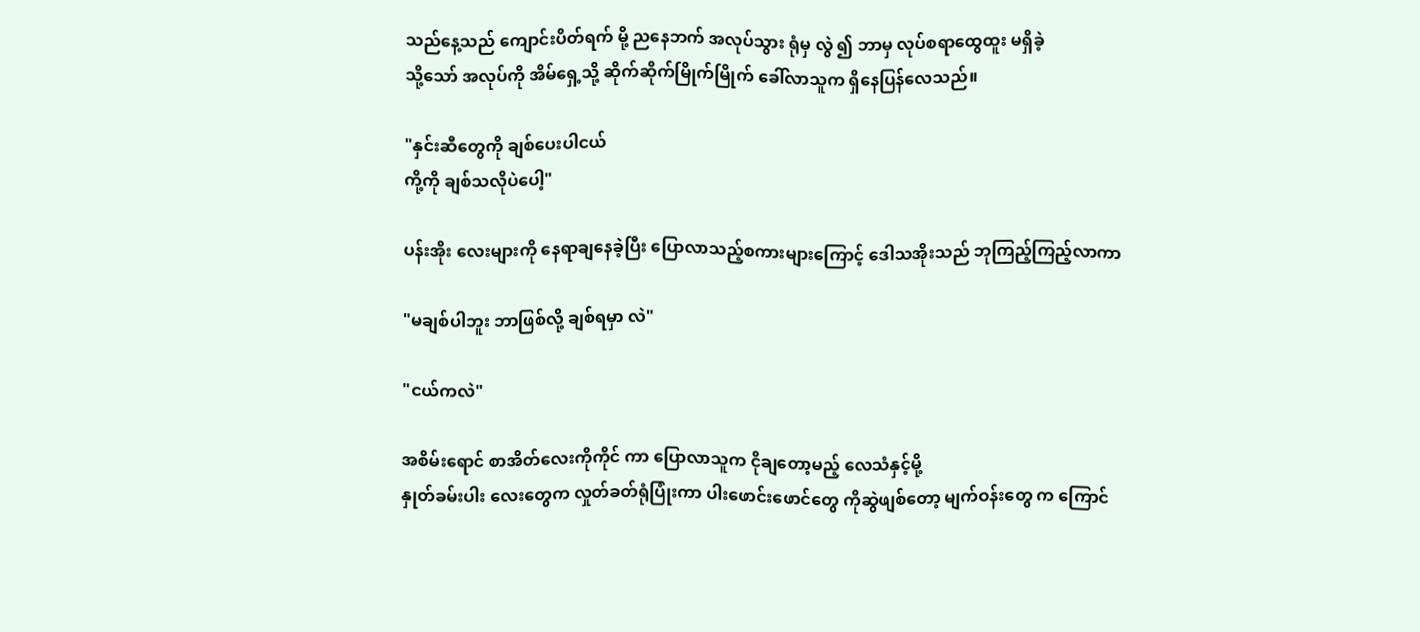သည်နေ့သည် ကျောင်းပိတ်ရက် မို့ ညနေဘက် အလုပ်သွား ရုံမှ လွဲ ၍ ဘာမှ လုပ်စရာထွေထူး မရှိခဲ့
သို့သော် အလုပ်ကို အိမ်ရှေ့သို့ ဆိုက်ဆိုက်မြိုက်မြိုက် ခေါ်လာသူက ရှိနေပြန်လေသည်။

"နှင်းဆီတွေကို ချစ်ပေးပါငယ်
ကို့ကို ချစ်သလိုပဲပေါ့"

ပန်းအိုး လေးများကို နေရာချနေခဲ့ပြီး ပြောလာသည့်စကားများကြောင့် ဒေါသအိုးသည် ဘုကြည့်ကြည့်လာကာ

"မချစ်ပါဘူး ဘာဖြစ်လို့ ချစ်ရမှာ လဲ"

"ငယ်ကလဲ"

အစိမ်းရောင် စာအိတ်လေးကိုကိုင် ကာ ပြောလာသူက ငိုချတော့မည့် လေသံနှင့်မို့
နှုတ်ခမ်းပါး လေးတွေက လှုတ်ခတ်ရုံပြုံးကာ ပါးဖောင်းဖောင်တွေ ကိုဆွဲဖျစ်တော့ မျက်ဝန်းတွေ က ကြောင်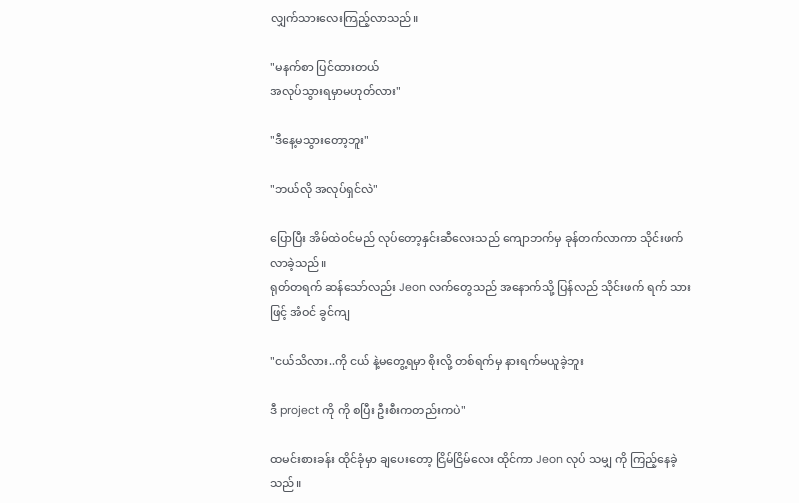လျှက်သားလေးကြည့်လာသည်။

"မနက်စာ ပြင်ထားတယ်
အလုပ်သွားရမှာမဟုတ်လား"

"ဒီနေ့မသွားတော့ဘူး"

"ဘယ်လို အလုပ်ရှင်လဲ"

ပြောပြီး အိမ်ထဲဝင်မည် လုပ်တော့နှင်းဆီလေးသည် ကျောဘက်မှ ခုန်တက်လာကာ သိုင်းဖက်လာခဲ့သည်။
ရုတ်တရက် ဆန်သော်လည်း Jeon လက်တွေသည် အနောက်သို့ ပြန်လည် သိုင်းဖက် ရက် သားဖြင့် အံဝင် ခွင်ကျ

"ငယ်သိလား..ကို ငယ် နဲ့မတွေ့ရမှာ စိုးလို့ တစ်ရက်မှ နားရက်မယူခဲ့ဘူး

ဒီ project ကို ကို စပြီး ဦးစီးကတည်းကပဲ"

ထမင်းစားခန်း ထိုင်ခုံမှာ ချပေးတော့ ငြိမ်ငြိမ်လေး ထိုင်ကာ Jeon လုပ် သမျှ ကို ကြည့်နေခဲ့ သည်။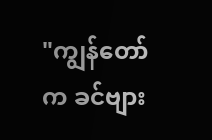"ကျွန်တော်က ခင်ဗျား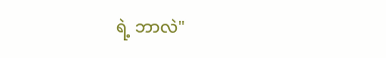ရဲ့ ဘာလဲ"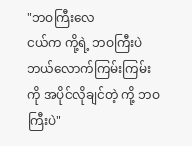"ဘဝကြီးလေ
ငယ်က ကို့ရဲ့ ဘဝကြီးပဲ
ဘယ်လောက်ကြမ်းကြမ်း ကို အပိုင်လိုချင်တဲ့ ကို့ ဘဝကြီးပဲ"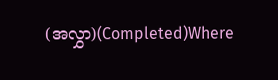(အလွှာ)(Completed)Where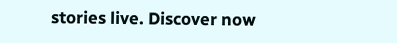stories live. Discover now